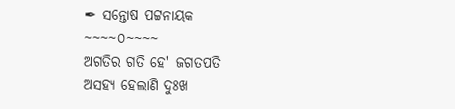✒ ସନ୍ତୋଷ ପଟ୍ଟନାୟକ
~~~~୦~~~~
ଅଗତିର ଗତି ହେ' ଜଗତପତି
ଅସହ୍ୟ ହେଲାଣି ଦୁଃଖ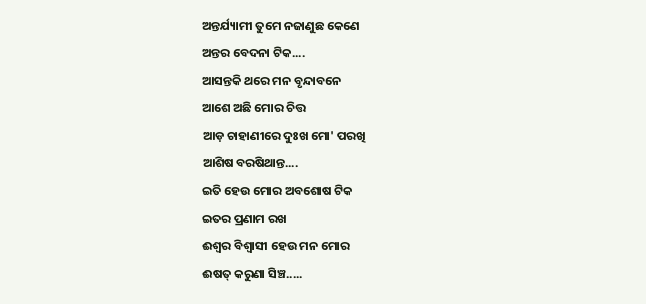ଅନ୍ତର୍ଯ୍ୟାମୀ ତୁମେ ନଜାଣୁଛ କେଣେ
ଅନ୍ତର ବେଦନା ଟିକ....
ଆସନ୍ତକି ଥରେ ମନ ବୃନ୍ଦାବନେ
ଆଶେ ଅଛି ମୋର ଚିତ୍ତ
ଆଡ଼ ଚାହାଣୀରେ ଦୁଃଖ ମୋ' ପରଖି
ଆଶିଷ ବରଷିଥାନ୍ତ....
ଇତି ହେଉ ମୋର ଅବଶୋଷ ଟିକ
ଇତର ପ୍ରଣାମ ରଖ
ଈଶ୍ବର ବିଶ୍ବାସୀ ହେଉ ମନ ମୋର
ଈଷତ୍ କରୁଣା ସିଞ୍ଚ.....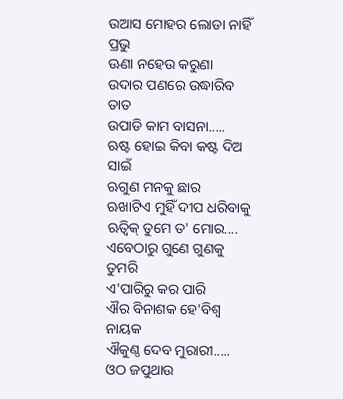ଉଆସ ମୋହର ଲୋଡା ନାହିଁ ପ୍ରଭୁ
ଊଣା ନହେଉ କରୁଣା
ଉଦାର ପଣରେ ଉଦ୍ଧାରିବ ତାତ
ଉପାଡି କାମ ବାସନା.....
ଋଷ୍ଟ ହୋଇ କିବା କଷ୍ଟ ଦିଅ ସାଇଁ
ଋଗୁଣ ମନକୁ ଛାର
ଋଖାଟିଏ ମୁହିଁ ଦୀପ ଧରିବାକୁ
ଋତ୍ବିକ୍ ତୁମେ ତ' ମୋର....
ଏବେଠାରୁ ଗୁଣେ ଗୁଣକୁ ତୁମରି
ଏ'ପାରିରୁ କର ପାରି
ଐର ବିନାଶକ ହେ'ବିଶ୍ୱ ନାୟକ
ଐକୁଣ୍ଠ ଦେବ ମୁରାରୀ.....
ଓଠ ଜପୁଥାଉ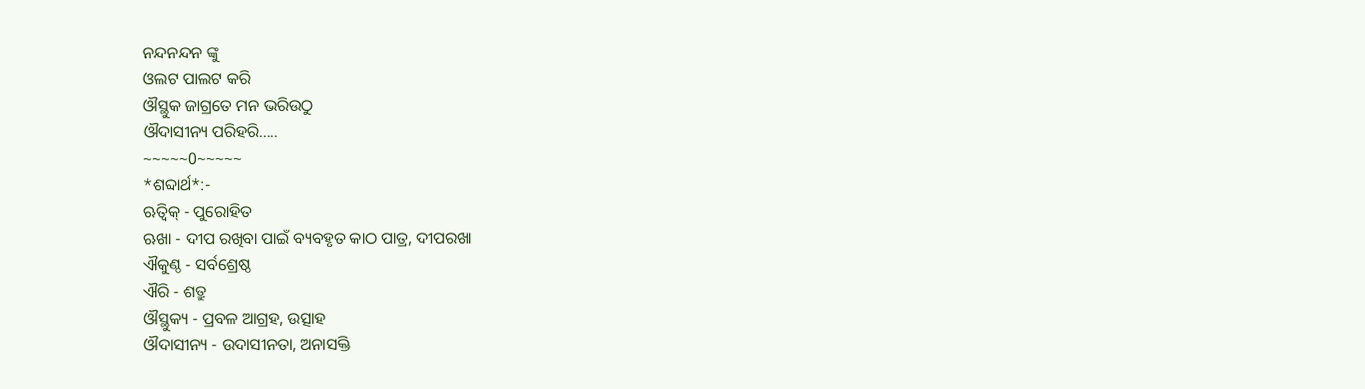ନନ୍ଦନନ୍ଦନ ଙ୍କୁ
ଓଲଟ ପାଲଟ କରି
ଔସ୍ଥୁକ ଜାଗ୍ରତେ ମନ ଭରିଉଠୁ
ଔଦାସୀନ୍ୟ ପରିହରି.....
~~~~~0~~~~~
*ଶବ୍ଦାର୍ଥ*:-
ଋତ୍ବିକ୍ - ପୁରୋହିତ
ଋଖା - ଦୀପ ରଖିବା ପାଇଁ ବ୍ୟବହୃତ କାଠ ପାତ୍ର, ଦୀପରଖା
ଐକୁଣ୍ଠ - ସର୍ବଶ୍ରେଷ୍ଠ
ଐରି - ଶତ୍ରୁ
ଔସ୍ଥୁକ୍ୟ - ପ୍ରବଳ ଆଗ୍ରହ, ଉତ୍ସାହ
ଔଦାସୀନ୍ୟ - ଉଦାସୀନତା, ଅନାସକ୍ତି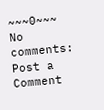~~~0~~~
No comments:
Post a Comment